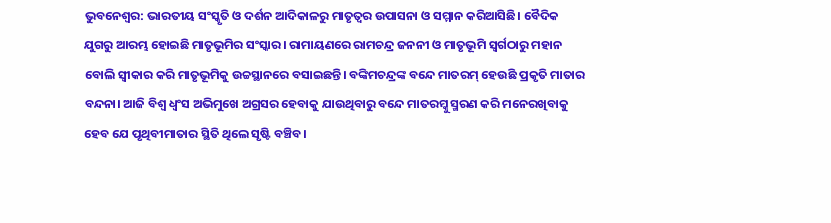ଭୁବନେଶ୍ୱର: ଭାରତୀୟ ସଂସ୍କୃତି ଓ ଦର୍ଶନ ଆଦିକାଳରୁ ମାତୃତ୍ୱର ଉପାସନା ଓ ସମ୍ମାନ କରିଆସିଛି। ବୈଦିକ ଯୁଗରୁ ଆରମ୍ଭ ହୋଇଛି ମାତୃଭୂମିର ସଂସ୍କାର। ରାମାୟଣରେ ରାମଚନ୍ଦ୍ର ଜନନୀ ଓ ମାତୃଭୂମି ସ୍ୱର୍ଗଠାରୁ ମହାନ ବୋଲି ସ୍ୱୀକାର କରି ମାତୃଭୂମିକୁ ଉଚ୍ଚସ୍ଥାନରେ ବସାଇଛନ୍ତି। ବଙ୍କିମଚନ୍ଦ୍ରଙ୍କ ବନ୍ଦେ ମାତରମ୍ ହେଉଛି ପ୍ରକୃତି ମାତାର ବନ୍ଦନା। ଆଜି ବିଶ୍ୱ ଧ୍ବଂସ ଅଭିମୁଖେ ଅଗ୍ରସର ହେବାକୁ ଯାଉଥିବାରୁ ବନ୍ଦେ ମାତରମ୍କୁ ସ୍ମରଣ କରି ମନେରଖିବାକୁ ହେବ ଯେ ପୃଥିବୀମାତାର ସ୍ଥିତି ଥିଲେ ସୃଷ୍ଟି ବଞ୍ଚିବ।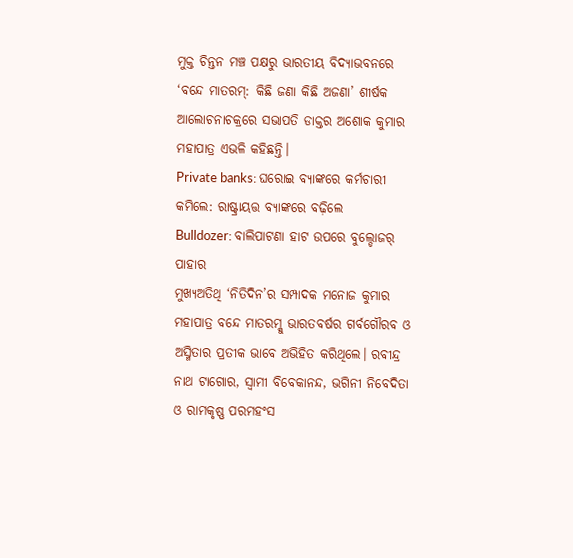ମୁକ୍ତ ଚିନ୍ତନ ମଞ୍ଚ ପକ୍ଷରୁ ଭାରତୀୟ ବିଦ୍ୟାଭବନରେ ‘ବନ୍ଦେ ମାତରମ୍: କିଛି ଜଣା କିଛି ଅଜଣା’ ଶୀର୍ଷକ ଆଲୋଚନାଚକ୍ରରେ ସଭାପତି ଡାକ୍ତର ଅଶୋକ କୁମାର ମହାପାତ୍ର ଏଭଳି କହିଛନ୍ତି।
Private banks: ଘରୋଇ ବ୍ୟାଙ୍କରେ କର୍ମଚାରୀ କମିଲେ: ରାଷ୍ଟ୍ରାୟତ୍ତ ବ୍ୟାଙ୍କରେ ବଢ଼ିଲେ
Bulldozer: ବାଲିପାଟଣା ହାଟ ଉପରେ ବୁଲ୍ଡୋଜର୍ ପାହାର
ମୁଖ୍ୟଅତିଥି ‘ନିତିଦିନ’ର ସମ୍ପାଦକ ମନୋଜ କୁମାର ମହାପାତ୍ର ବନ୍ଦେ ମାତରମ୍କୁ ଭାରତବର୍ଷର ଗର୍ବଗୌରବ ଓ ଅସ୍ମିତାର ପ୍ରତୀକ ଭାବେ ଅଭିହିତ କରିଥିଲେ। ରବୀନ୍ଦ୍ର ନାଥ ଟାଗୋର, ସ୍ୱାମୀ ବିବେକାନନ୍ଦ, ଭଗିନୀ ନିବେଦିତା ଓ ରାମକୃଷ୍ଣ ପରମହଂସ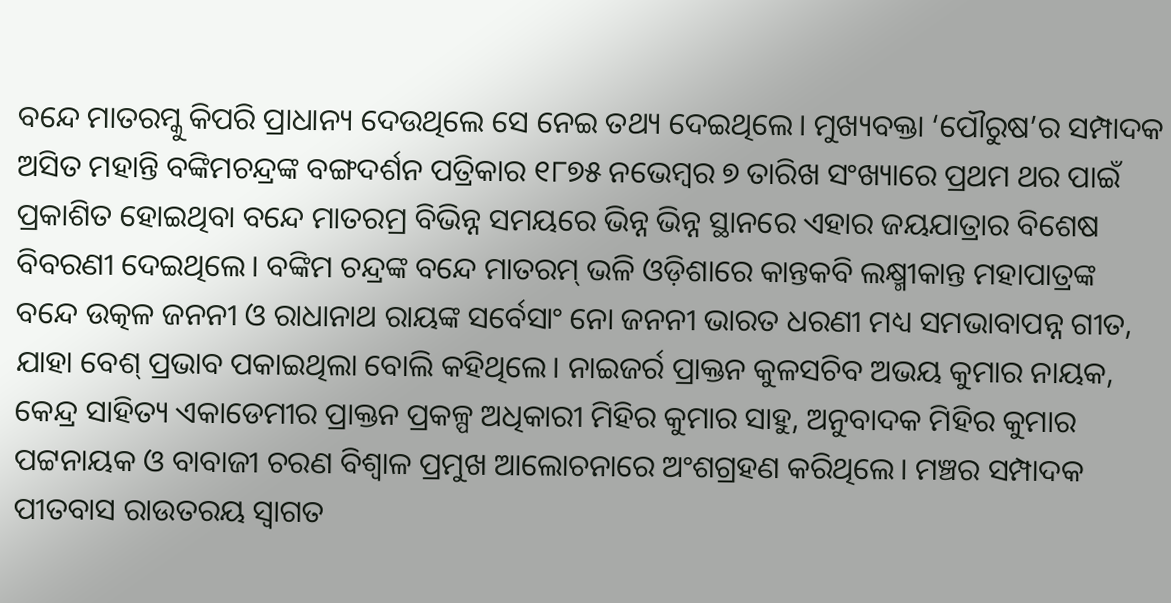ବନ୍ଦେ ମାତରମ୍କୁ କିପରି ପ୍ରାଧାନ୍ୟ ଦେଉଥିଲେ ସେ ନେଇ ତଥ୍ୟ ଦେଇଥିଲେ। ମୁଖ୍ୟବକ୍ତା ‘ପୌରୁଷ’ର ସମ୍ପାଦକ ଅସିତ ମହାନ୍ତି ବଙ୍କିମଚନ୍ଦ୍ରଙ୍କ ବଙ୍ଗଦର୍ଶନ ପତ୍ରିକାର ୧୮୭୫ ନଭେମ୍ବର ୭ ତାରିଖ ସଂଖ୍ୟାରେ ପ୍ରଥମ ଥର ପାଇଁ ପ୍ରକାଶିତ ହୋଇଥିବା ବନ୍ଦେ ମାତରମ୍ର ବିଭିନ୍ନ ସମୟରେ ଭିନ୍ନ ଭିନ୍ନ ସ୍ଥାନରେ ଏହାର ଜୟଯାତ୍ରାର ବିଶେଷ ବିବରଣୀ ଦେଇଥିଲେ। ବଙ୍କିମ ଚନ୍ଦ୍ରଙ୍କ ବନ୍ଦେ ମାତରମ୍ ଭଳି ଓଡ଼ିଶାରେ କାନ୍ତକବି ଲକ୍ଷ୍ମୀକାନ୍ତ ମହାପାତ୍ରଙ୍କ ବନ୍ଦେ ଉତ୍କଳ ଜନନୀ ଓ ରାଧାନାଥ ରାୟଙ୍କ ସର୍ବେସାଂ ନୋ ଜନନୀ ଭାରତ ଧରଣୀ ମଧ୍ୟ ସମଭାବାପନ୍ନ ଗୀତ, ଯାହା ବେଶ୍ ପ୍ରଭାବ ପକାଇଥିଲା ବୋଲି କହିଥିଲେ। ନାଇଜର୍ର ପ୍ରାକ୍ତନ କୁଳସଚିବ ଅଭୟ କୁମାର ନାୟକ, କେନ୍ଦ୍ର ସାହିତ୍ୟ ଏକାଡେମୀର ପ୍ରାକ୍ତନ ପ୍ରକଳ୍ପ ଅଧିକାରୀ ମିହିର କୁମାର ସାହୁ, ଅନୁବାଦକ ମିହିର କୁମାର ପଟ୍ଟନାୟକ ଓ ବାବାଜୀ ଚରଣ ବିଶ୍ୱାଳ ପ୍ରମୁଖ ଆଲୋଚନାରେ ଅଂଶଗ୍ରହଣ କରିଥିଲେ। ମଞ୍ଚର ସମ୍ପାଦକ ପୀତବାସ ରାଉତରୟ ସ୍ୱାଗତ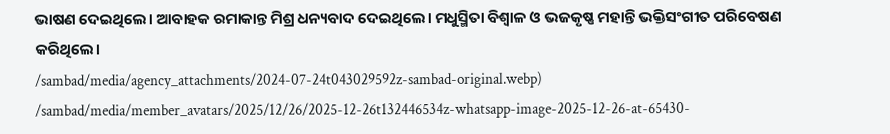ଭାଷଣ ଦେଇଥିଲେ। ଆବାହକ ରମାକାନ୍ତ ମିଶ୍ର ଧନ୍ୟବାଦ ଦେଇଥିଲେ। ମଧୁସ୍ମିତା ବିଶ୍ୱାଳ ଓ ଭଜକୃଷ୍ଣ ମହାନ୍ତି ଭକ୍ତିସଂଗୀତ ପରିବେଷଣ କରିଥିଲେ।
/sambad/media/agency_attachments/2024-07-24t043029592z-sambad-original.webp)
/sambad/media/member_avatars/2025/12/26/2025-12-26t132446534z-whatsapp-image-2025-12-26-at-65430-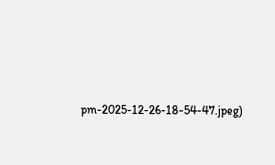pm-2025-12-26-18-54-47.jpeg)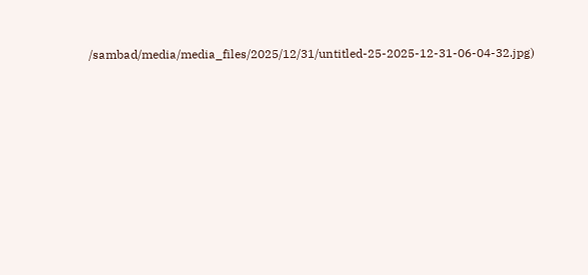/sambad/media/media_files/2025/12/31/untitled-25-2025-12-31-06-04-32.jpg)